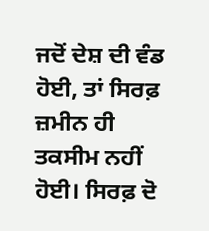ਜਦੋਂ ਦੇਸ਼ ਦੀ ਵੰਡ ਹੋਈ, ਤਾਂ ਸਿਰਫ਼ ਜ਼ਮੀਨ ਹੀ ਤਕਸੀਮ ਨਹੀਂ ਹੋਈ। ਸਿਰਫ਼ ਦੋ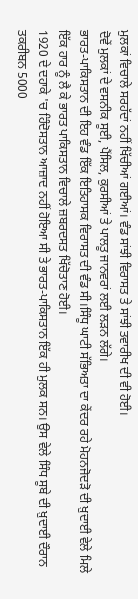ਮੁਲਕਾਂ ਵਿਚਾਲੇ ਸਰਹੱਦਾਂ ਨਹੀਂ ਖਿੱਚੀਆਂ ਗਈਆਂ। ਵੰਡ ਸਾਂਝੀ ਵਿਰਾਸਤ ਤੇ ਸਾਂਝੀ ਤਵਾਰੀਖ ਦੀ ਵੀ ਹੋਈ।
ਦੋਵੇਂ ਮੁਲਕਾਂ ਦੇ ਵਸਨੀਕ ਸੂਈ, ਪੈਂਸਿਲ, ਕੁਰਸੀਆਂ ਤੇ ਪਾਲਤੂ ਜਾਨਵਰਾਂ ਲਈ ਲੜਨ ਲੱਗੇ।
ਭਾਰਤ-ਪਾਕਿਸਤਾਨ ਦੀ ਇਹ ਵੰਡ ਇੱਕ ਇਤਿਹਾਸਕ ਵਿਰਾਸਤ ਦੀ ਵੰਡ ਸੀ।ਸਿੰਧੂ ਘਾਟੀ ਸੱਭਿਅਤਾ ਦਾ ਕੇਂਦਰ ਰਹੇ ਮੋਹਨਜੋਦੜੋ ਦੀ ਖ਼ੁਦਾਈ ਵੇਲੇ ਮਿਲੇ ਇੱਕ ਹਾਰ ਨੂੰ ਲੈ ਕੇ ਭਾਰਤ ਪਾਕਿਸਤਾਨ ਵਿਚਾਲੇ ਜ਼ਬਰਦਸਤ ਖਿੱਚੋਤਾਣ ਹੋਈ।
1920 ਦੇ ਦਹਾਕੇ 'ਚ ਹਿੰਦੋਸਤਾਨ ਆਜ਼ਾਦ ਨਹੀਂ ਹੋਇਆ ਸੀ ਤੇ ਭਾਰਤ-ਪਾਕਿਸਤਾਨ ਇੱਕ ਹੀ ਮੁਲਕ ਸਨ। ਉਸ ਵੇਲੇ ਸਿੰਧ ਸੂਬੇ ਦੀ ਖ਼ੁਦਾਈ ਦੌਰਾਨ ਤਕਰੀਬਨ 5000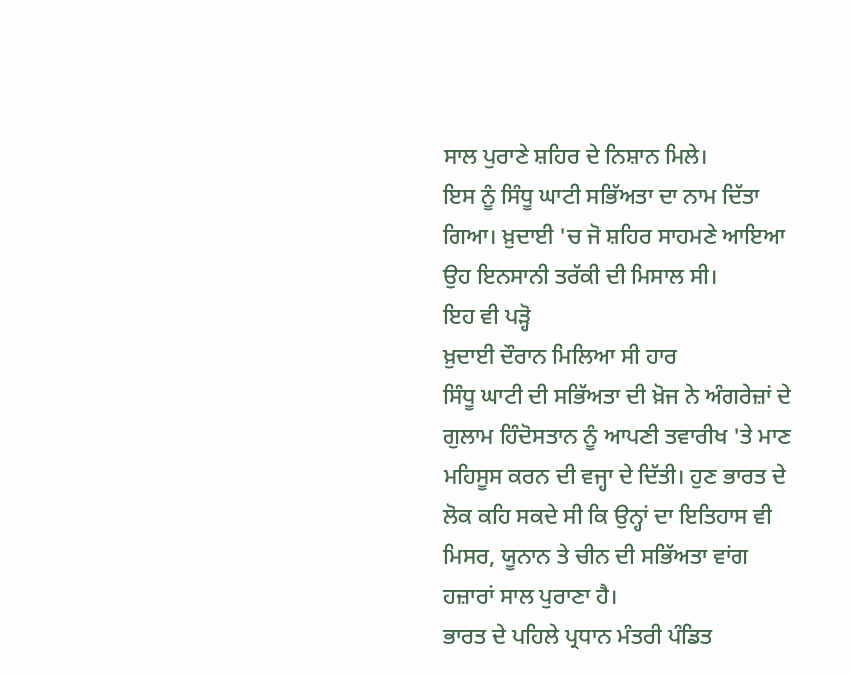ਸਾਲ ਪੁਰਾਣੇ ਸ਼ਹਿਰ ਦੇ ਨਿਸ਼ਾਨ ਮਿਲੇ।
ਇਸ ਨੂੰ ਸਿੰਧੂ ਘਾਟੀ ਸਭਿੱਅਤਾ ਦਾ ਨਾਮ ਦਿੱਤਾ ਗਿਆ। ਖ਼ੁਦਾਈ 'ਚ ਜੋ ਸ਼ਹਿਰ ਸਾਹਮਣੇ ਆਇਆ ਉਹ ਇਨਸਾਨੀ ਤਰੱਕੀ ਦੀ ਮਿਸਾਲ ਸੀ।
ਇਹ ਵੀ ਪੜ੍ਹੋ
ਖ਼ੁਦਾਈ ਦੌਰਾਨ ਮਿਲਿਆ ਸੀ ਹਾਰ
ਸਿੰਧੂ ਘਾਟੀ ਦੀ ਸਭਿੱਅਤਾ ਦੀ ਖ਼ੋਜ ਨੇ ਅੰਗਰੇਜ਼ਾਂ ਦੇ ਗੁਲਾਮ ਹਿੰਦੋਸਤਾਨ ਨੂੰ ਆਪਣੀ ਤਵਾਰੀਖ 'ਤੇ ਮਾਣ ਮਹਿਸੂਸ ਕਰਨ ਦੀ ਵਜ੍ਹਾ ਦੇ ਦਿੱਤੀ। ਹੁਣ ਭਾਰਤ ਦੇ ਲੋਕ ਕਹਿ ਸਕਦੇ ਸੀ ਕਿ ਉਨ੍ਹਾਂ ਦਾ ਇਤਿਹਾਸ ਵੀ ਮਿਸਰ, ਯੂਨਾਨ ਤੇ ਚੀਨ ਦੀ ਸਭਿੱਅਤਾ ਵਾਂਗ ਹਜ਼ਾਰਾਂ ਸਾਲ ਪੁਰਾਣਾ ਹੈ।
ਭਾਰਤ ਦੇ ਪਹਿਲੇ ਪ੍ਰਧਾਨ ਮੰਤਰੀ ਪੰਡਿਤ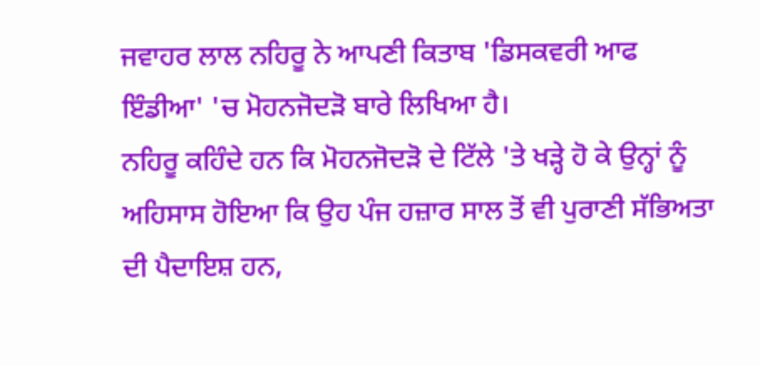ਜਵਾਹਰ ਲਾਲ ਨਹਿਰੂ ਨੇ ਆਪਣੀ ਕਿਤਾਬ 'ਡਿਸਕਵਰੀ ਆਫ ਇੰਡੀਆ' 'ਚ ਮੋਹਨਜੋਦੜੋ ਬਾਰੇ ਲਿਖਿਆ ਹੈ।
ਨਹਿਰੂ ਕਹਿੰਦੇ ਹਨ ਕਿ ਮੋਹਨਜੋਦੜੋ ਦੇ ਟਿੱਲੇ 'ਤੇ ਖੜ੍ਹੇ ਹੋ ਕੇ ਉਨ੍ਹਾਂ ਨੂੰ ਅਹਿਸਾਸ ਹੋਇਆ ਕਿ ਉਹ ਪੰਜ ਹਜ਼ਾਰ ਸਾਲ ਤੋਂ ਵੀ ਪੁਰਾਣੀ ਸੱਭਿਅਤਾ ਦੀ ਪੈਦਾਇਸ਼ ਹਨ,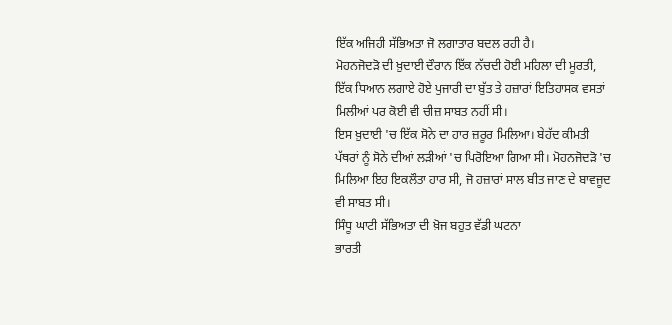ਇੱਕ ਅਜਿਹੀ ਸੱਭਿਅਤਾ ਜੋ ਲਗਾਤਾਰ ਬਦਲ ਰਹੀ ਹੈ।
ਮੋਹਨਜੋਦੜੋ ਦੀ ਖ਼ੁਦਾਈ ਦੌਰਾਨ ਇੱਕ ਨੱਚਦੀ ਹੋਈ ਮਹਿਲਾ ਦੀ ਮੂਰਤੀ, ਇੱਕ ਧਿਆਨ ਲਗਾਏ ਹੋਏ ਪੁਜਾਰੀ ਦਾ ਬੁੱਤ ਤੇ ਹਜ਼ਾਰਾਂ ਇਤਿਹਾਸਕ ਵਸਤਾਂ ਮਿਲੀਆਂ ਪਰ ਕੋਈ ਵੀ ਚੀਜ਼ ਸਾਬਤ ਨਹੀਂ ਸੀ।
ਇਸ ਖ਼ੁਦਾਈ 'ਚ ਇੱਕ ਸੋਨੇ ਦਾ ਹਾਰ ਜ਼ਰੂਰ ਮਿਲਿਆ। ਬੇਹੱਦ ਕੀਮਤੀ ਪੱਥਰਾਂ ਨੂੰ ਸੋਨੇ ਦੀਆਂ ਲੜੀਆਂ 'ਚ ਪਿਰੋਇਆ ਗਿਆ ਸੀ। ਮੋਹਨਜੋਦੜੋ 'ਚ ਮਿਲਿਆ ਇਹ ਇਕਲੌਤਾ ਹਾਰ ਸੀ, ਜੋ ਹਜ਼ਾਰਾਂ ਸਾਲ ਬੀਤ ਜਾਣ ਦੇ ਬਾਵਜੂਦ ਵੀ ਸਾਬਤ ਸੀ।
ਸਿੰਧੂ ਘਾਟੀ ਸੱਭਿਅਤਾ ਦੀ ਖ਼ੋਜ ਬਹੁਤ ਵੱਡੀ ਘਟਨਾ
ਭਾਰਤੀ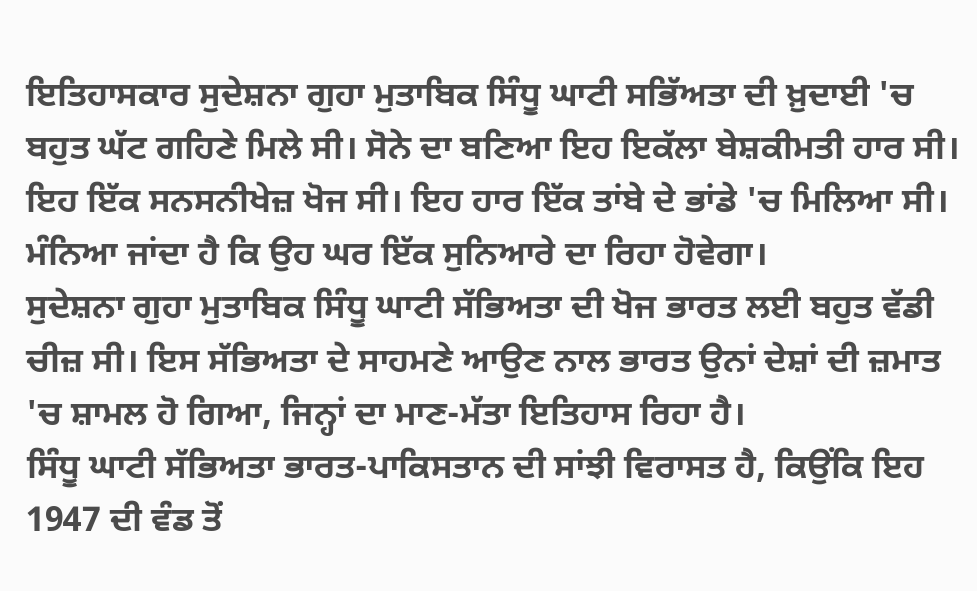ਇਤਿਹਾਸਕਾਰ ਸੁਦੇਸ਼ਨਾ ਗੁਹਾ ਮੁਤਾਬਿਕ ਸਿੰਧੂ ਘਾਟੀ ਸਭਿੱਅਤਾ ਦੀ ਖ਼ੁਦਾਈ 'ਚ ਬਹੁਤ ਘੱਟ ਗਹਿਣੇ ਮਿਲੇ ਸੀ। ਸੋਨੇ ਦਾ ਬਣਿਆ ਇਹ ਇਕੱਲਾ ਬੇਸ਼ਕੀਮਤੀ ਹਾਰ ਸੀ।
ਇਹ ਇੱਕ ਸਨਸਨੀਖੇਜ਼ ਖੋਜ ਸੀ। ਇਹ ਹਾਰ ਇੱਕ ਤਾਂਬੇ ਦੇ ਭਾਂਡੇ 'ਚ ਮਿਲਿਆ ਸੀ। ਮੰਨਿਆ ਜਾਂਦਾ ਹੈ ਕਿ ਉਹ ਘਰ ਇੱਕ ਸੁਨਿਆਰੇ ਦਾ ਰਿਹਾ ਹੋਵੇਗਾ।
ਸੁਦੇਸ਼ਨਾ ਗੁਹਾ ਮੁਤਾਬਿਕ ਸਿੰਧੂ ਘਾਟੀ ਸੱਭਿਅਤਾ ਦੀ ਖੋਜ ਭਾਰਤ ਲਈ ਬਹੁਤ ਵੱਡੀ ਚੀਜ਼ ਸੀ। ਇਸ ਸੱਭਿਅਤਾ ਦੇ ਸਾਹਮਣੇ ਆਉਣ ਨਾਲ ਭਾਰਤ ਉਨਾਂ ਦੇਸ਼ਾਂ ਦੀ ਜ਼ਮਾਤ 'ਚ ਸ਼ਾਮਲ ਹੋ ਗਿਆ, ਜਿਨ੍ਹਾਂ ਦਾ ਮਾਣ-ਮੱਤਾ ਇਤਿਹਾਸ ਰਿਹਾ ਹੈ।
ਸਿੰਧੂ ਘਾਟੀ ਸੱਭਿਅਤਾ ਭਾਰਤ-ਪਾਕਿਸਤਾਨ ਦੀ ਸਾਂਝੀ ਵਿਰਾਸਤ ਹੈ, ਕਿਉਂਕਿ ਇਹ 1947 ਦੀ ਵੰਡ ਤੋਂ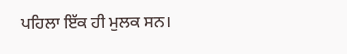ਪਹਿਲਾ ਇੱਕ ਹੀ ਮੁਲਕ ਸਨ।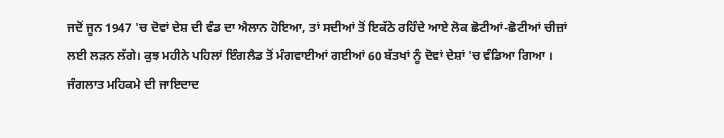ਜਦੋਂ ਜੂਨ 1947 'ਚ ਦੋਵਾਂ ਦੇਸ਼ ਦੀ ਵੰਡ ਦਾ ਐਲਾਨ ਹੋਇਆ, ਤਾਂ ਸਦੀਆਂ ਤੋਂ ਇਕੱਠੇ ਰਹਿੰਦੇ ਆਏ ਲੋਕ ਛੋਟੀਆਂ-ਛੋਟੀਆਂ ਚੀਜ਼ਾਂ ਲਈ ਲੜਨ ਲੱਗੇ। ਕੁਝ ਮਹੀਨੇ ਪਹਿਲਾਂ ਇੰਗਲੈਡ ਤੋਂ ਮੰਗਵਾਈਆਂ ਗਈਆਂ 60 ਬੱਤਖਾਂ ਨੂੰ ਦੋਵਾਂ ਦੇਸ਼ਾਂ 'ਚ ਵੰਡਿਆ ਗਿਆ ।
ਜੰਗਲਾਤ ਮਹਿਕਮੇ ਦੀ ਜਾਇਦਾਦ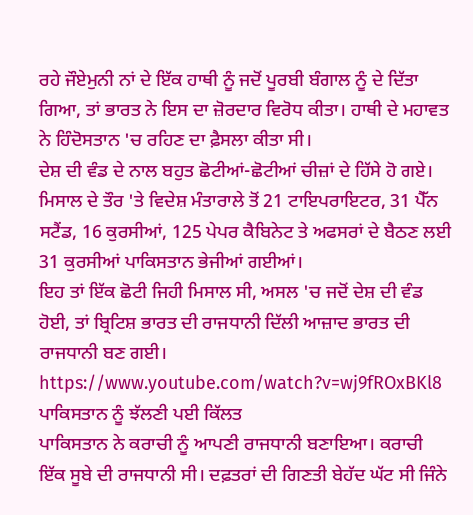ਰਹੇ ਜੌਏਮੁਨੀ ਨਾਂ ਦੇ ਇੱਕ ਹਾਥੀ ਨੂੰ ਜਦੋਂ ਪੂਰਬੀ ਬੰਗਾਲ ਨੂੰ ਦੇ ਦਿੱਤਾ ਗਿਆ, ਤਾਂ ਭਾਰਤ ਨੇ ਇਸ ਦਾ ਜ਼ੋਰਦਾਰ ਵਿਰੋਧ ਕੀਤਾ। ਹਾਥੀ ਦੇ ਮਹਾਵਤ ਨੇ ਹਿੰਦੋਸਤਾਨ 'ਚ ਰਹਿਣ ਦਾ ਫ਼ੈਸਲਾ ਕੀਤਾ ਸੀ।
ਦੇਸ਼ ਦੀ ਵੰਡ ਦੇ ਨਾਲ ਬਹੁਤ ਛੋਟੀਆਂ-ਛੋਟੀਆਂ ਚੀਜ਼ਾਂ ਦੇ ਹਿੱਸੇ ਹੋ ਗਏ। ਮਿਸਾਲ ਦੇ ਤੌਰ 'ਤੇ ਵਿਦੇਸ਼ ਮੰਤਾਰਾਲੇ ਤੋਂ 21 ਟਾਇਪਰਾਇਟਰ, 31 ਪੈੱਨ ਸਟੈਂਡ, 16 ਕੁਰਸੀਆਂ, 125 ਪੇਪਰ ਕੈਬਿਨੇਟ ਤੇ ਅਫਸਰਾਂ ਦੇ ਬੈਠਣ ਲਈ 31 ਕੁਰਸੀਆਂ ਪਾਕਿਸਤਾਨ ਭੇਜੀਆਂ ਗਈਆਂ।
ਇਹ ਤਾਂ ਇੱਕ ਛੋਟੀ ਜਿਹੀ ਮਿਸਾਲ ਸੀ, ਅਸਲ 'ਚ ਜਦੋਂ ਦੇਸ਼ ਦੀ ਵੰਡ ਹੋਈ, ਤਾਂ ਬ੍ਰਿਟਿਸ਼ ਭਾਰਤ ਦੀ ਰਾਜਧਾਨੀ ਦਿੱਲੀ ਆਜ਼ਾਦ ਭਾਰਤ ਦੀ ਰਾਜਧਾਨੀ ਬਣ ਗਈ।
https://www.youtube.com/watch?v=wj9fROxBKl8
ਪਾਕਿਸਤਾਨ ਨੂੰ ਝੱਲਣੀ ਪਈ ਕਿੱਲਤ
ਪਾਕਿਸਤਾਨ ਨੇ ਕਰਾਚੀ ਨੂੰ ਆਪਣੀ ਰਾਜਧਾਨੀ ਬਣਾਇਆ। ਕਰਾਚੀ ਇੱਕ ਸੂਬੇ ਦੀ ਰਾਜਧਾਨੀ ਸੀ। ਦਫ਼ਤਰਾਂ ਦੀ ਗਿਣਤੀ ਬੇਹੱਦ ਘੱਟ ਸੀ ਜਿੰਨੇ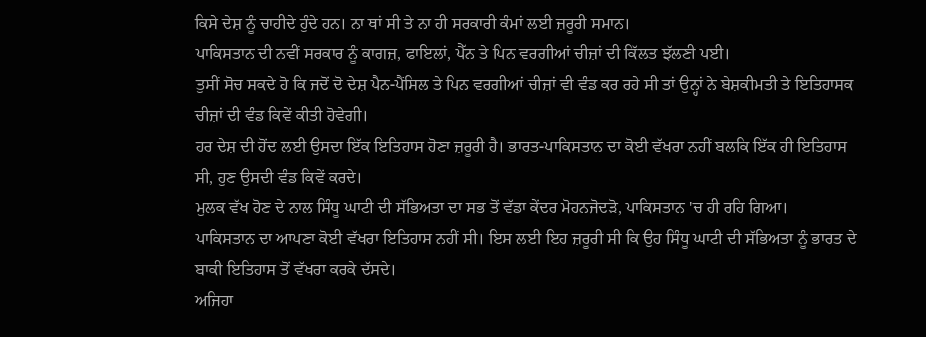ਕਿਸੇ ਦੇਸ਼ ਨੂੰ ਚਾਹੀਦੇ ਹੁੰਦੇ ਹਨ। ਨਾ ਥਾਂ ਸੀ ਤੇ ਨਾ ਹੀ ਸਰਕਾਰੀ ਕੰਮਾਂ ਲਈ ਜ਼ਰੂਰੀ ਸਮਾਨ।
ਪਾਕਿਸਤਾਨ ਦੀ ਨਵੀਂ ਸਰਕਾਰ ਨੂੰ ਕਾਗਜ਼, ਫਾਇਲਾਂ, ਪੈੱਨ ਤੇ ਪਿਨ ਵਰਗੀਆਂ ਚੀਜ਼ਾਂ ਦੀ ਕਿੱਲਤ ਝੱਲਣੀ ਪਈ।
ਤੁਸੀਂ ਸੋਚ ਸਕਦੇ ਹੋ ਕਿ ਜਦੋਂ ਦੋ ਦੇਸ਼ ਪੈਨ-ਪੈਂਸਿਲ ਤੇ ਪਿਨ ਵਰਗੀਆਂ ਚੀਜ਼ਾਂ ਵੀ ਵੰਡ ਕਰ ਰਹੇ ਸੀ ਤਾਂ ਉਨ੍ਹਾਂ ਨੇ ਬੇਸ਼ਕੀਮਤੀ ਤੇ ਇਤਿਹਾਸਕ ਚੀਜ਼ਾਂ ਦੀ ਵੰਡ ਕਿਵੇਂ ਕੀਤੀ ਹੋਵੇਗੀ।
ਹਰ ਦੇਸ਼ ਦੀ ਹੋਂਦ ਲਈ ਉਸਦਾ ਇੱਕ ਇਤਿਹਾਸ ਹੋਣਾ ਜ਼ਰੂਰੀ ਹੈ। ਭਾਰਤ-ਪਾਕਿਸਤਾਨ ਦਾ ਕੋਈ ਵੱਖਰਾ ਨਹੀਂ ਬਲਕਿ ਇੱਕ ਹੀ ਇਤਿਹਾਸ ਸੀ, ਹੁਣ ਉਸਦੀ ਵੰਡ ਕਿਵੇਂ ਕਰਦੇ।
ਮੁਲਕ ਵੱਖ ਹੋਣ ਦੇ ਨਾਲ ਸਿੰਧੂ ਘਾਟੀ ਦੀ ਸੱਭਿਅਤਾ ਦਾ ਸਭ ਤੋਂ ਵੱਡਾ ਕੇਂਦਰ ਮੋਹਨਜੋਦੜੋ, ਪਾਕਿਸਤਾਨ 'ਚ ਹੀ ਰਹਿ ਗਿਆ।
ਪਾਕਿਸਤਾਨ ਦਾ ਆਪਣਾ ਕੋਈ ਵੱਖਰਾ ਇਤਿਹਾਸ ਨਹੀਂ ਸੀ। ਇਸ ਲਈ ਇਹ ਜ਼ਰੂਰੀ ਸੀ ਕਿ ਉਹ ਸਿੰਧੂ ਘਾਟੀ ਦੀ ਸੱਭਿਅਤਾ ਨੂੰ ਭਾਰਤ ਦੇ ਬਾਕੀ ਇਤਿਹਾਸ ਤੋਂ ਵੱਖਰਾ ਕਰਕੇ ਦੱਸਦੇ।
ਅਜਿਹਾ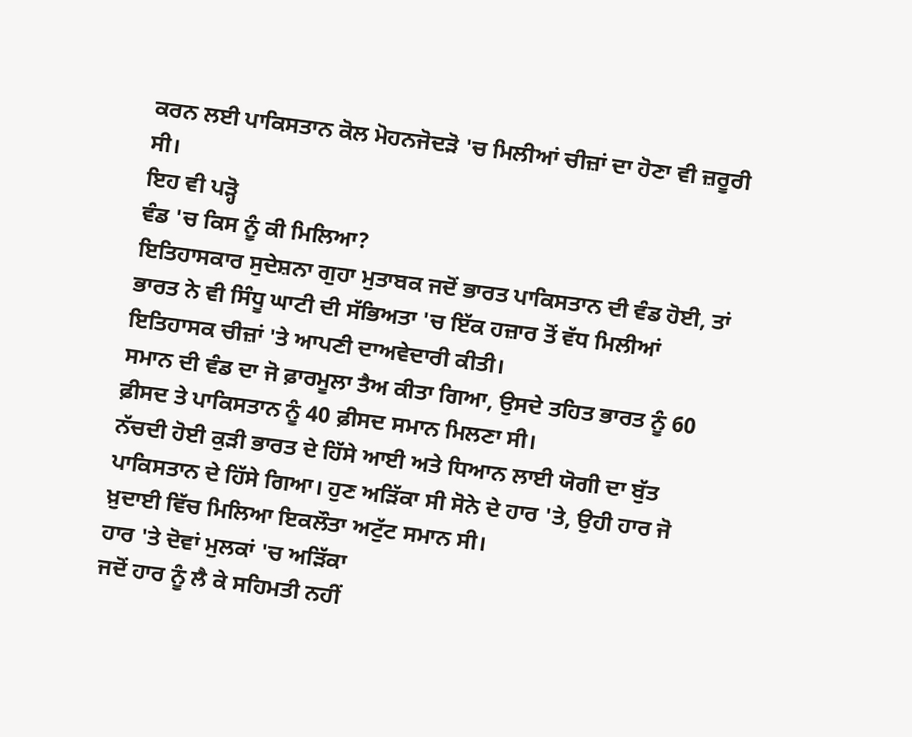ਕਰਨ ਲਈ ਪਾਕਿਸਤਾਨ ਕੋਲ ਮੋਹਨਜੋਦੜੋ 'ਚ ਮਿਲੀਆਂ ਚੀਜ਼ਾਂ ਦਾ ਹੋਣਾ ਵੀ ਜ਼ਰੂਰੀ ਸੀ।
ਇਹ ਵੀ ਪੜ੍ਹੋ
ਵੰਡ 'ਚ ਕਿਸ ਨੂੰ ਕੀ ਮਿਲਿਆ?
ਇਤਿਹਾਸਕਾਰ ਸੁਦੇਸ਼ਨਾ ਗੁਹਾ ਮੁਤਾਬਕ ਜਦੋਂ ਭਾਰਤ ਪਾਕਿਸਤਾਨ ਦੀ ਵੰਡ ਹੋਈ, ਤਾਂ ਭਾਰਤ ਨੇ ਵੀ ਸਿੰਧੂ ਘਾਟੀ ਦੀ ਸੱਭਿਅਤਾ 'ਚ ਇੱਕ ਹਜ਼ਾਰ ਤੋਂ ਵੱਧ ਮਿਲੀਆਂ ਇਤਿਹਾਸਕ ਚੀਜ਼ਾਂ 'ਤੇ ਆਪਣੀ ਦਾਅਵੇਦਾਰੀ ਕੀਤੀ।
ਸਮਾਨ ਦੀ ਵੰਡ ਦਾ ਜੋ ਫ਼ਾਰਮੂਲਾ ਤੈਅ ਕੀਤਾ ਗਿਆ, ਉਸਦੇ ਤਹਿਤ ਭਾਰਤ ਨੂੰ 60 ਫ਼ੀਸਦ ਤੇ ਪਾਕਿਸਤਾਨ ਨੂੰ 40 ਫ਼ੀਸਦ ਸਮਾਨ ਮਿਲਣਾ ਸੀ।
ਨੱਚਦੀ ਹੋਈ ਕੁੜੀ ਭਾਰਤ ਦੇ ਹਿੱਸੇ ਆਈ ਅਤੇ ਧਿਆਨ ਲਾਈ ਯੋਗੀ ਦਾ ਬੁੱਤ ਪਾਕਿਸਤਾਨ ਦੇ ਹਿੱਸੇ ਗਿਆ। ਹੁਣ ਅੜਿੱਕਾ ਸੀ ਸੋਨੇ ਦੇ ਹਾਰ 'ਤੇ, ਉਹੀ ਹਾਰ ਜੋ ਖ਼ੁਦਾਈ ਵਿੱਚ ਮਿਲਿਆ ਇਕਲੌਤਾ ਅਟੁੱਟ ਸਮਾਨ ਸੀ।
ਹਾਰ 'ਤੇ ਦੋਵਾਂ ਮੁਲਕਾਂ 'ਚ ਅੜਿੱਕਾ
ਜਦੋਂ ਹਾਰ ਨੂੰ ਲੈ ਕੇ ਸਹਿਮਤੀ ਨਹੀਂ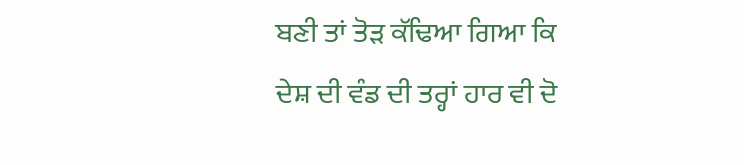ਬਣੀ ਤਾਂ ਤੋੜ ਕੱਢਿਆ ਗਿਆ ਕਿ ਦੇਸ਼ ਦੀ ਵੰਡ ਦੀ ਤਰ੍ਹਾਂ ਹਾਰ ਵੀ ਦੋ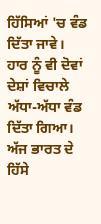ਹਿੱਸਿਆਂ 'ਚ ਵੰਡ ਦਿੱਤਾ ਜਾਵੇ।
ਹਾਰ ਨੂੰ ਵੀ ਦੋਵਾਂ ਦੇਸ਼ਾਂ ਵਿਚਾਲੇ ਅੱਧਾ-ਅੱਧਾ ਵੰਡ ਦਿੱਤਾ ਗਿਆ। ਅੱਜ ਭਾਰਤ ਦੇ ਹਿੱਸੇ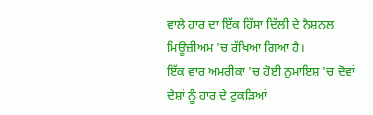ਵਾਲੇ ਹਾਰ ਦਾ ਇੱਕ ਹਿੱਸਾ ਦਿੱਲੀ ਦੇ ਨੈਸ਼ਨਲ ਮਿਊਜ਼ੀਅਮ 'ਚ ਰੱਖਿਆ ਗਿਆ ਹੈ।
ਇੱਕ ਵਾਰ ਅਮਰੀਕਾ 'ਚ ਹੋਈ ਨੁਮਾਇਸ਼ 'ਚ ਦੋਵਾਂ ਦੇਸ਼ਾਂ ਨੂੰ ਹਾਰ ਦੇ ਟੁਕੜਿਆਂ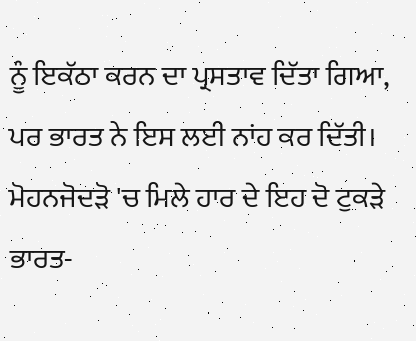ਨੂੰ ਇਕੱਠਾ ਕਰਨ ਦਾ ਪ੍ਰਸਤਾਵ ਦਿੱਤਾ ਗਿਆ, ਪਰ ਭਾਰਤ ਨੇ ਇਸ ਲਈ ਨਾਂਹ ਕਰ ਦਿੱਤੀ।
ਮੋਹਨਜੋਦੜੋ 'ਚ ਮਿਲੇ ਹਾਰ ਦੇ ਇਹ ਦੋ ਟੁਕੜੇ ਭਾਰਤ-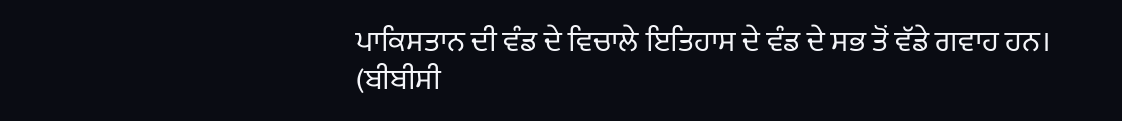ਪਾਕਿਸਤਾਨ ਦੀ ਵੰਡ ਦੇ ਵਿਚਾਲੇ ਇਤਿਹਾਸ ਦੇ ਵੰਡ ਦੇ ਸਭ ਤੋਂ ਵੱਡੇ ਗਵਾਹ ਹਨ।
(ਬੀਬੀਸੀ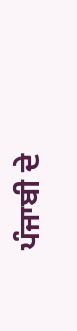ਪੰਜਾਬੀ ਦੇ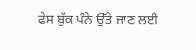ਫੇਸ ਬੁੱਕ ਪੰਨੇ ਉੱਤੇ ਜਾਣ ਲਈ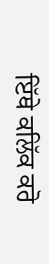ਇੱਥੇ ਕਲਿੱਕ ਕਰੋ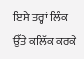ਇਸੇ ਤਰ੍ਹਾਂ ਲਿੰਕ ਉੱਤੇ ਕਲਿੱਕ ਕਰਕੇ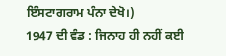ਇੰਸਟਾਗਰਾਮ ਪੰਨਾ ਦੇਖੋ।)
1947 ਦੀ ਵੰਡ : ਜਿਨਾਹ ਹੀ ਨਹੀਂ ਕਈ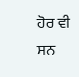ਹੋਰ ਵੀ ਸਨ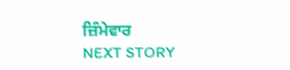ਜ਼ਿੰਮੇਵਾਰ
NEXT STORY